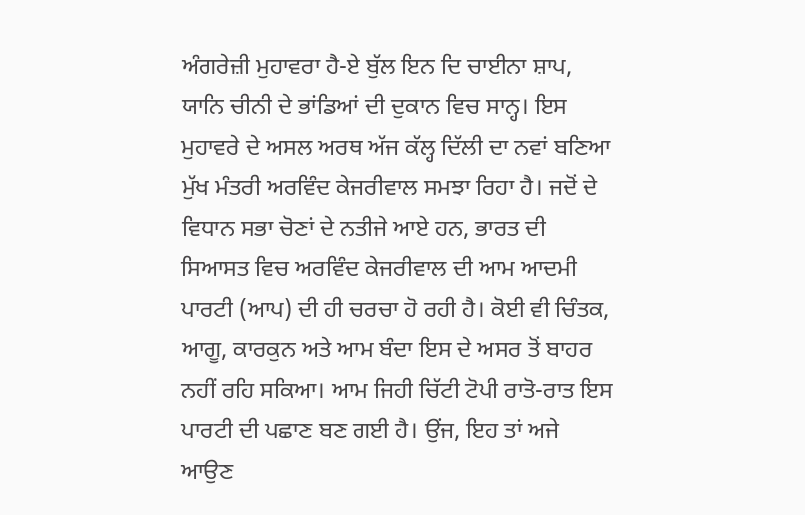ਅੰਗਰੇਜ਼ੀ ਮੁਹਾਵਰਾ ਹੈ-ਏ ਬੁੱਲ ਇਨ ਦਿ ਚਾਈਨਾ ਸ਼ਾਪ, ਯਾਨਿ ਚੀਨੀ ਦੇ ਭਾਂਡਿਆਂ ਦੀ ਦੁਕਾਨ ਵਿਚ ਸਾਨ੍ਹ। ਇਸ ਮੁਹਾਵਰੇ ਦੇ ਅਸਲ ਅਰਥ ਅੱਜ ਕੱਲ੍ਹ ਦਿੱਲੀ ਦਾ ਨਵਾਂ ਬਣਿਆ ਮੁੱਖ ਮੰਤਰੀ ਅਰਵਿੰਦ ਕੇਜਰੀਵਾਲ ਸਮਝਾ ਰਿਹਾ ਹੈ। ਜਦੋਂ ਦੇ ਵਿਧਾਨ ਸਭਾ ਚੋਣਾਂ ਦੇ ਨਤੀਜੇ ਆਏ ਹਨ, ਭਾਰਤ ਦੀ ਸਿਆਸਤ ਵਿਚ ਅਰਵਿੰਦ ਕੇਜਰੀਵਾਲ ਦੀ ਆਮ ਆਦਮੀ ਪਾਰਟੀ (ਆਪ) ਦੀ ਹੀ ਚਰਚਾ ਹੋ ਰਹੀ ਹੈ। ਕੋਈ ਵੀ ਚਿੰਤਕ, ਆਗੂ, ਕਾਰਕੁਨ ਅਤੇ ਆਮ ਬੰਦਾ ਇਸ ਦੇ ਅਸਰ ਤੋਂ ਬਾਹਰ ਨਹੀਂ ਰਹਿ ਸਕਿਆ। ਆਮ ਜਿਹੀ ਚਿੱਟੀ ਟੋਪੀ ਰਾਤੋ-ਰਾਤ ਇਸ ਪਾਰਟੀ ਦੀ ਪਛਾਣ ਬਣ ਗਈ ਹੈ। ਉਂਜ, ਇਹ ਤਾਂ ਅਜੇ ਆਉਣ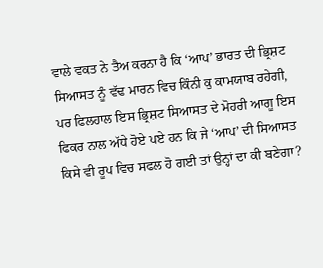ਵਾਲੇ ਵਕਤ ਨੇ ਤੈਅ ਕਰਨਾ ਹੈ ਕਿ ‘ਆਪ’ ਭਾਰਤ ਦੀ ਭ੍ਰਿਸ਼ਟ ਸਿਆਸਤ ਨੂੰ ਵੱਢ ਮਾਰਨ ਵਿਚ ਕਿੰਨੀ ਕੁ ਕਾਮਯਾਬ ਰਹੇਗੀ, ਪਰ ਫਿਲਹਾਲ ਇਸ ਭ੍ਰਿਸ਼ਟ ਸਿਆਸਤ ਦੇ ਮੋਹਰੀ ਆਗੂ ਇਸ ਫਿਕਰ ਨਾਲ ਅੱਧੇ ਹੋਏ ਪਏ ਹਨ ਕਿ ਜੇ ‘ਆਪ’ ਦੀ ਸਿਆਸਤ ਕਿਸੇ ਵੀ ਰੂਪ ਵਿਚ ਸਫਲ ਹੋ ਗਈ ਤਾਂ ਉਨ੍ਹਾਂ ਦਾ ਕੀ ਬਣੇਗਾ?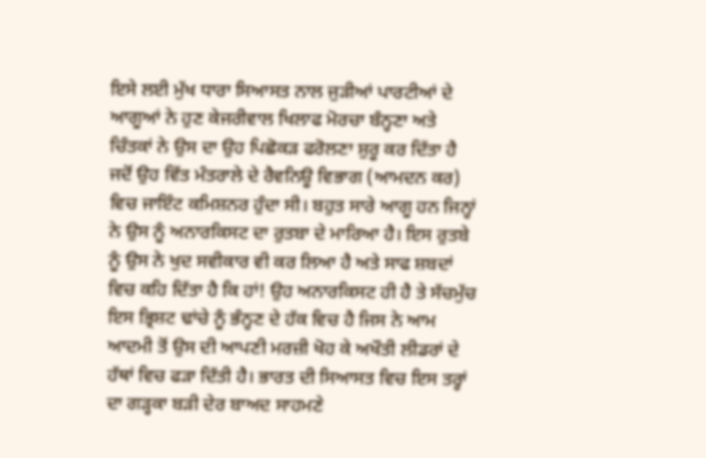ਇਸੇ ਲਈ ਮੁੱਖ ਧਾਰਾ ਸਿਆਸਤ ਨਾਲ ਜੁੜੀਆਂ ਪਾਰਟੀਆਂ ਦੇ ਆਗੂਆਂ ਨੇ ਹੁਣ ਕੇਜਰੀਵਾਲ ਖਿਲਾਫ ਮੋਰਚਾ ਬੰਨ੍ਹਣਾ ਅਤੇ ਚਿੰਤਕਾਂ ਨੇ ਉਸ ਦਾ ਉਹ ਪਿਛੋਕੜ ਫਰੋਲਣਾ ਸ਼ੁਰੂ ਕਰ ਦਿੱਤਾ ਹੈ ਜਦੋਂ ਉਹ ਵਿੱਤ ਮੰਤਰਾਲੇ ਦੇ ਰੈਵਨਿਊ ਵਿਭਾਗ (ਆਮਦਨ ਕਰ) ਵਿਚ ਜਾਇੰਟ ਕਮਿਸ਼ਨਰ ਹੁੰਦਾ ਸੀ। ਬਹੁਤ ਸਾਰੇ ਆਗੂ ਹਨ ਜਿਨ੍ਹਾਂ ਨੇ ਉਸ ਨੂੰ ਅਨਾਰਕਿਸਟ ਦਾ ਰੁਤਬਾ ਦੇ ਮਾਰਿਆ ਹੈ। ਇਸ ਰੁਤਬੇ ਨੂੰ ਉਸ ਨੇ ਖੁਦ ਸਵੀਕਾਰ ਵੀ ਕਰ ਲਿਆ ਹੈ ਅਤੇ ਸਾਫ ਸ਼ਬਦਾਂ ਵਿਚ ਕਹਿ ਦਿੱਤਾ ਹੈ ਕਿ ਹਾਂ! ਉਹ ਅਨਾਰਕਿਸਟ ਹੀ ਹੈ ਤੇ ਸੱਚਮੁੱਚ ਇਸ ਭ੍ਰਿਸ਼ਟ ਢਾਂਚੇ ਨੂੰ ਭੰਨ੍ਹਣ ਦੇ ਹੱਕ ਵਿਚ ਹੈ ਜਿਸ ਨੇ ਆਮ ਆਦਮੀ ਤੋਂ ਉਸ ਦੀ ਆਪਣੀ ਮਰਜ਼ੀ ਖੋਹ ਕੇ ਅਖੌਤੀ ਲੀਡਰਾਂ ਦੇ ਹੱਥਾਂ ਵਿਚ ਫੜਾ ਦਿੱਤੀ ਹੈ। ਭਾਰਤ ਦੀ ਸਿਆਸਤ ਵਿਚ ਇਸ ਤਰ੍ਹਾਂ ਦਾ ਗੜ੍ਹਕਾ ਬੜੀ ਦੇਰ ਬਾਅਦ ਸਾਹਮਣੇ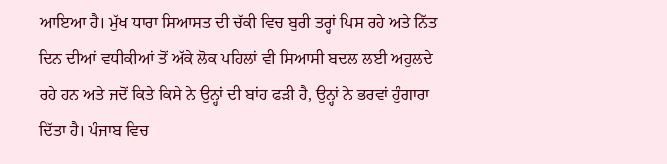ਆਇਆ ਹੈ। ਮੁੱਖ ਧਾਰਾ ਸਿਆਸਤ ਦੀ ਚੱਕੀ ਵਿਚ ਬੁਰੀ ਤਰ੍ਹਾਂ ਪਿਸ ਰਹੇ ਅਤੇ ਨਿੱਤ ਦਿਨ ਦੀਆਂ ਵਧੀਕੀਆਂ ਤੋਂ ਅੱਕੇ ਲੋਕ ਪਹਿਲਾਂ ਵੀ ਸਿਆਸੀ ਬਦਲ ਲਈ ਅਹੁਲਦੇ ਰਹੇ ਹਨ ਅਤੇ ਜਦੋਂ ਕਿਤੇ ਕਿਸੇ ਨੇ ਉਨ੍ਹਾਂ ਦੀ ਬਾਂਹ ਫੜੀ ਹੈ, ਉਨ੍ਹਾਂ ਨੇ ਭਰਵਾਂ ਹੁੰਗਾਰਾ ਦਿੱਤਾ ਹੈ। ਪੰਜਾਬ ਵਿਚ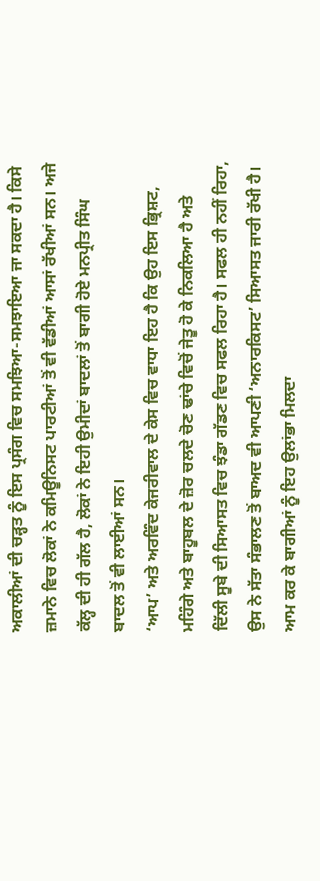ਅਕਾਲੀਆਂ ਦੀ ਚੜ੍ਹਤ ਨੂੰ ਇਸ ਪ੍ਰਸੰਗ ਵਿਚ ਸਮਝਿਆ-ਸਮਝਾਇਆ ਜਾ ਸਕਦਾ ਹੈ। ਕਿਸੇ ਜ਼ਮਾਨੇ ਵਿਚ ਲੋਕਾਂ ਨੇ ਕਮਿਊਨਿਸਟ ਪਾਰਟੀਆਂ ਤੋਂ ਵੀ ਵੱਡੀਆਂ ਆਸਾਂ ਰੱਖੀਆਂ ਸਨ। ਅਜੇ ਕੱਲ੍ਹ ਦੀ ਹੀ ਗੱਲ ਹੈ, ਲੋਕਾਂ ਨੇ ਇਹੀ ਉਮੀਦਾਂ ਬਾਦਲਾਂ ਤੋਂ ਬਾਗੀ ਹੋਏ ਮਨਪ੍ਰੀਤ ਸਿੰਘ ਬਾਦਲ ਤੋਂ ਵੀ ਲਾਈਆਂ ਸਨ।
‘ਆਪ’ ਅਤੇ ਅਰਵਿੰਦ ਕੇਜਰੀਵਾਲ ਦੇ ਕੇਸ ਵਿਚ ਵਾਧਾ ਇਹ ਹੈ ਕਿ ਉਹ ਇਸ ਭ੍ਰਿਸ਼ਟ, ਮਹਿੰਗੇ ਅਤੇ ਬਾਹੂਬਲ ਦੇ ਜ਼ੋਰ ਚਲਦੇ ਚੋਣ ਢਾਂਚੇ ਵਿਚੋਂ ਜੇਤੂ ਹੋ ਕੇ ਨਿਕਲਿਆ ਹੈ ਅਤੇ ਦਿੱਲੀ ਸੂਬੇ ਦੀ ਸਿਆਸਤ ਵਿਚ ਝੰਡਾ ਗੱਡਣ ਵਿਚ ਸਫਲ ਰਿਹਾ ਹੈ। ਸਫਲ ਹੀ ਨਹੀਂ ਰਿਹਾ, ਉਸ ਨੇ ਸੱਤਾ ਸੰਭਾਲਣ ਤੋਂ ਬਾਅਦ ਵੀ ਆਪਣੀ ‘ਅਨਾਰਕਿਸਟ’ ਸਿਆਸਤ ਜਾਰੀ ਰੱਖੀ ਹੈ। ਆਮ ਕਰ ਕੇ ਬਾਗੀਆਂ ਨੂੰ ਇਹ ਉਲਾਂਭਾ ਮਿਲਦਾ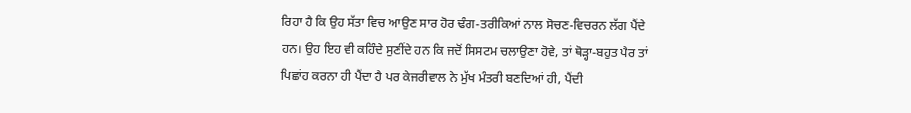ਰਿਹਾ ਹੈ ਕਿ ਉਹ ਸੱਤਾ ਵਿਚ ਆਉਣ ਸਾਰ ਹੋਰ ਢੰਗ-ਤਰੀਕਿਆਂ ਨਾਲ ਸੋਚਣ-ਵਿਚਰਨ ਲੱਗ ਪੈਂਦੇ ਹਨ। ਉਹ ਇਹ ਵੀ ਕਹਿੰਦੇ ਸੁਣੀਂਦੇ ਹਨ ਕਿ ਜਦੋਂ ਸਿਸਟਮ ਚਲਾਉਣਾ ਹੋਵੇ, ਤਾਂ ਥੋੜ੍ਹਾ-ਬਹੁਤ ਪੈਰ ਤਾਂ ਪਿਛਾਂਹ ਕਰਨਾ ਹੀ ਪੈਂਦਾ ਹੈ ਪਰ ਕੇਜਰੀਵਾਲ ਨੇ ਮੁੱਖ ਮੰਤਰੀ ਬਣਦਿਆਂ ਹੀ, ਪੈਂਦੀ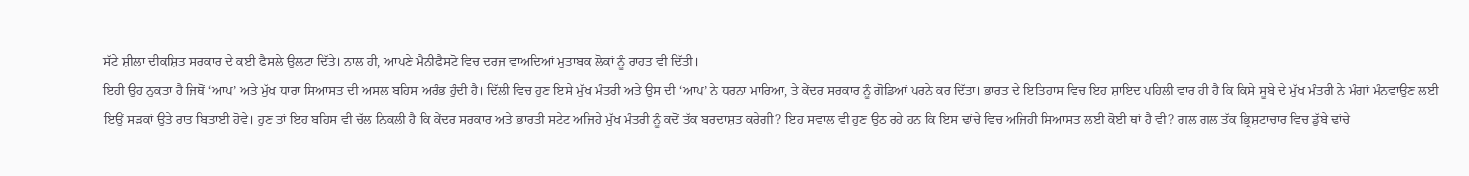ਸੱਟੇ ਸ਼ੀਲਾ ਦੀਕਸ਼ਿਤ ਸਰਕਾਰ ਦੇ ਕਈ ਫੈਸਲੇ ਉਲਟਾ ਦਿੱਤੇ। ਨਾਲ ਹੀ, ਆਪਣੇ ਮੈਨੀਫੈਸਟੋ ਵਿਚ ਦਰਜ ਵਾਅਦਿਆਂ ਮੁਤਾਬਕ ਲੋਕਾਂ ਨੂੰ ਰਾਹਤ ਵੀ ਦਿੱਤੀ।
ਇਹੀ ਉਹ ਨੁਕਤਾ ਹੈ ਜਿਥੋਂ ‘ਆਪ’ ਅਤੇ ਮੁੱਖ ਧਾਰਾ ਸਿਆਸਤ ਦੀ ਅਸਲ ਬਹਿਸ ਅਰੰਭ ਹੁੰਦੀ ਹੈ। ਦਿੱਲੀ ਵਿਚ ਹੁਣ ਇਸੇ ਮੁੱਖ ਮੰਤਰੀ ਅਤੇ ਉਸ ਦੀ ‘ਆਪ’ ਨੇ ਧਰਨਾ ਮਾਰਿਆ, ਤੇ ਕੇਂਦਰ ਸਰਕਾਰ ਨੂੰ ਗੋਡਿਆਂ ਪਰਨੇ ਕਰ ਦਿੱਤਾ। ਭਾਰਤ ਦੇ ਇਤਿਹਾਸ ਵਿਚ ਇਹ ਸ਼ਾਇਦ ਪਹਿਲੀ ਵਾਰ ਹੀ ਹੈ ਕਿ ਕਿਸੇ ਸੂਬੇ ਦੇ ਮੁੱਖ ਮੰਤਰੀ ਨੇ ਮੰਗਾਂ ਮੰਨਵਾਉਣ ਲਈ ਇਉਂ ਸੜਕਾਂ ਉਤੇ ਰਾਤ ਬਿਤਾਈ ਹੋਵੇ। ਹੁਣ ਤਾਂ ਇਹ ਬਹਿਸ ਵੀ ਚੱਲ ਨਿਕਲੀ ਹੈ ਕਿ ਕੇਂਦਰ ਸਰਕਾਰ ਅਤੇ ਭਾਰਤੀ ਸਟੇਟ ਅਜਿਹੇ ਮੁੱਖ ਮੰਤਰੀ ਨੂੰ ਕਦੋਂ ਤੱਕ ਬਰਦਾਸ਼ਤ ਕਰੇਗੀ? ਇਹ ਸਵਾਲ ਵੀ ਹੁਣ ਉਠ ਰਹੇ ਹਨ ਕਿ ਇਸ ਢਾਂਚੇ ਵਿਚ ਅਜਿਹੀ ਸਿਆਸਤ ਲਈ ਕੋਈ ਥਾਂ ਹੈ ਵੀ? ਗਲ ਗਲ ਤੱਕ ਭ੍ਰਿਸ਼ਟਾਚਾਰ ਵਿਚ ਡੁੱਬੇ ਢਾਂਚੇ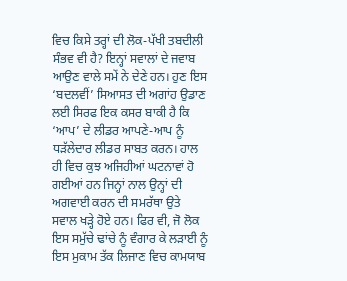ਵਿਚ ਕਿਸੇ ਤਰ੍ਹਾਂ ਦੀ ਲੋਕ-ਪੱਖੀ ਤਬਦੀਲੀ ਸੰਭਵ ਵੀ ਹੈ? ਇਨ੍ਹਾਂ ਸਵਾਲਾਂ ਦੇ ਜਵਾਬ ਆਉਣ ਵਾਲੇ ਸਮੇਂ ਨੇ ਦੇਣੇ ਹਨ। ਹੁਣ ਇਸ ‘ਬਦਲਵੀਂ’ ਸਿਆਸਤ ਦੀ ਅਗਾਂਹ ਉਡਾਣ ਲਈ ਸਿਰਫ ਇਕ ਕਸਰ ਬਾਕੀ ਹੈ ਕਿ ‘ਆਪ’ ਦੇ ਲੀਡਰ ਆਪਣੇ-ਆਪ ਨੂੰ ਧੜੱਲੇਦਾਰ ਲੀਡਰ ਸਾਬਤ ਕਰਨ। ਹਾਲ ਹੀ ਵਿਚ ਕੁਝ ਅਜਿਹੀਆਂ ਘਟਨਾਵਾਂ ਹੋ ਗਈਆਂ ਹਨ ਜਿਨ੍ਹਾਂ ਨਾਲ ਉਨ੍ਹਾਂ ਦੀ ਅਗਵਾਈ ਕਰਨ ਦੀ ਸਮਰੱਥਾ ਉਤੇ ਸਵਾਲ ਖੜ੍ਹੇ ਹੋਏ ਹਨ। ਫਿਰ ਵੀ, ਜੋ ਲੋਕ ਇਸ ਸਮੁੱਚੇ ਢਾਂਚੇ ਨੂੰ ਵੰਗਾਰ ਕੇ ਲੜਾਈ ਨੂੰ ਇਸ ਮੁਕਾਮ ਤੱਕ ਲਿਜਾਣ ਵਿਚ ਕਾਮਯਾਬ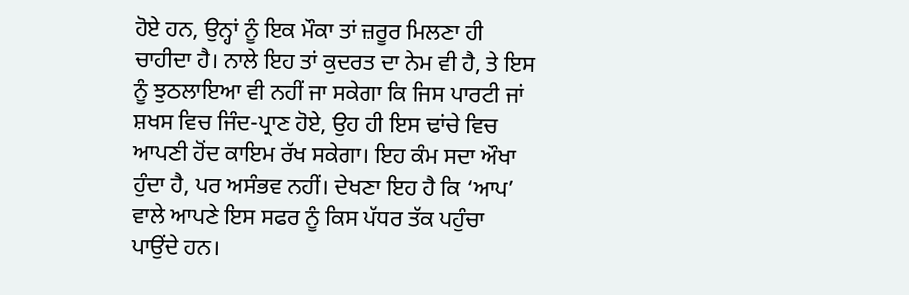ਹੋਏ ਹਨ, ਉਨ੍ਹਾਂ ਨੂੰ ਇਕ ਮੌਕਾ ਤਾਂ ਜ਼ਰੂਰ ਮਿਲਣਾ ਹੀ ਚਾਹੀਦਾ ਹੈ। ਨਾਲੇ ਇਹ ਤਾਂ ਕੁਦਰਤ ਦਾ ਨੇਮ ਵੀ ਹੈ, ਤੇ ਇਸ ਨੂੰ ਝੁਠਲਾਇਆ ਵੀ ਨਹੀਂ ਜਾ ਸਕੇਗਾ ਕਿ ਜਿਸ ਪਾਰਟੀ ਜਾਂ ਸ਼ਖਸ ਵਿਚ ਜਿੰਦ-ਪ੍ਰਾਣ ਹੋਏ, ਉਹ ਹੀ ਇਸ ਢਾਂਚੇ ਵਿਚ ਆਪਣੀ ਹੋਂਦ ਕਾਇਮ ਰੱਖ ਸਕੇਗਾ। ਇਹ ਕੰਮ ਸਦਾ ਔਖਾ ਹੁੰਦਾ ਹੈ, ਪਰ ਅਸੰਭਵ ਨਹੀਂ। ਦੇਖਣਾ ਇਹ ਹੈ ਕਿ ‘ਆਪ’ ਵਾਲੇ ਆਪਣੇ ਇਸ ਸਫਰ ਨੂੰ ਕਿਸ ਪੱਧਰ ਤੱਕ ਪਹੁੰਚਾ ਪਾਉਂਦੇ ਹਨ।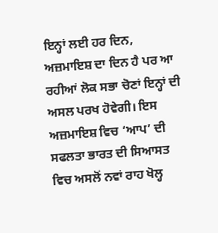ਇਨ੍ਹਾਂ ਲਈ ਹਰ ਦਿਨ, ਅਜ਼ਮਾਇਸ਼ ਦਾ ਦਿਨ ਹੈ ਪਰ ਆ ਰਹੀਆਂ ਲੋਕ ਸਭਾ ਚੋਣਾਂ ਇਨ੍ਹਾਂ ਦੀ ਅਸਲ ਪਰਖ ਹੋਵੇਗੀ। ਇਸ ਅਜ਼ਮਾਇਸ਼ ਵਿਚ ‘ਆਪ’ ਦੀ ਸਫਲਤਾ ਭਾਰਤ ਦੀ ਸਿਆਸਤ ਵਿਚ ਅਸਲੋਂ ਨਵਾਂ ਰਾਹ ਖੋਲ੍ਹ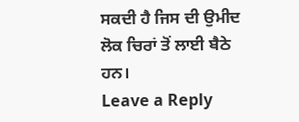ਸਕਦੀ ਹੈ ਜਿਸ ਦੀ ਉਮੀਦ ਲੋਕ ਚਿਰਾਂ ਤੋਂ ਲਾਈ ਬੈਠੇ ਹਨ।
Leave a Reply